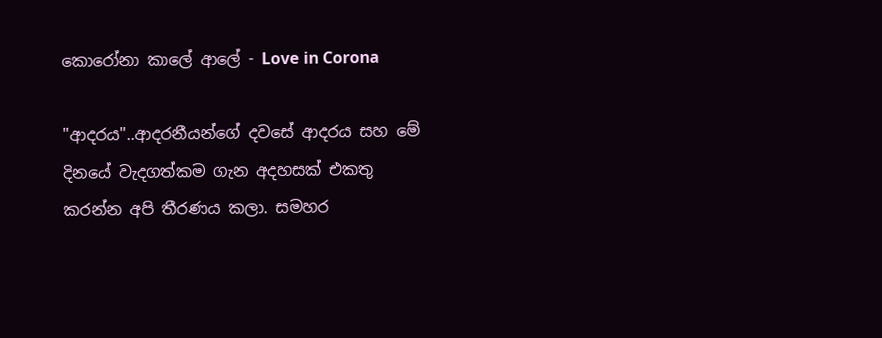කොරෝනා කාලේ ආලේ - Love in Corona

"ආදරය"..ආදරනීයන්ගේ දවසේ ආදරය සහ මේ දිනයේ වැදගත්කම ගැන අදහසක් එකතු කරන්න අපි තීරණය කලා. සමහර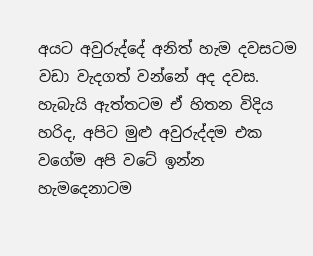අයට අවුරුද්දේ අනිත් හැම දවසටම වඩා වැදගත් වන්නේ අද දවස. හැබැයි ඇත්තටම ඒ හිතන විදිය හරිද, අපිට මුළු අවුරුද්දම එක වගේම අපි වටේ ඉන්න හැමදෙනාටම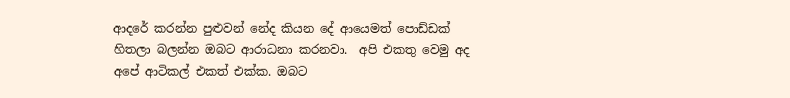ආදරේ කරන්න පුළුවන් නේද කියන දේ ආයෙමත් පොඩ්ඩක් හිතලා බලන්න ඔබට ආරාධනා කරනවා.  අපි එකතු වෙමු අද අපේ ආටිකල් එකත් එක්ක. ඔබට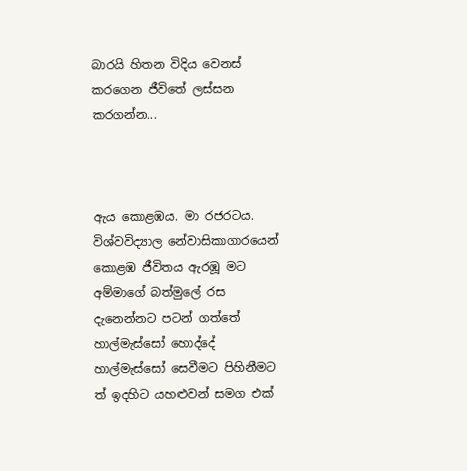බාරයි හිතන විදිය වෙනස් කරගෙන ජීවිතේ ලස්සන කරගන්න...



ඇය කොළඹය. මා රජරටය. විශ්වවිද්‍යාල නේවාසිකාගාරයෙන් කොළඹ ජීවිතය ඇරඹූ මට අම්මාගේ බත්මුලේ රස දැනෙන්නට පටන් ගත්තේ හාල්මැස්සෝ හොද්දේ හාල්මැස්සෝ සෙවීමට පිහිනීමට ත් ඉදහිට යහළුවන් සමග එක්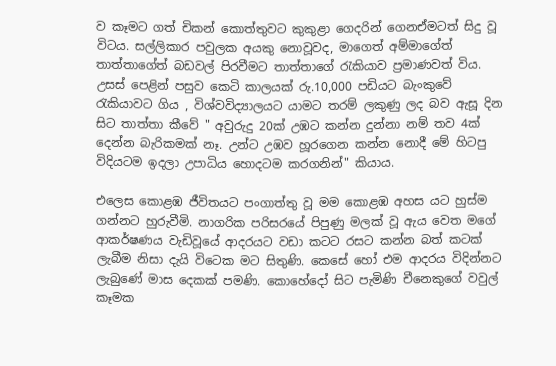ව කෑමට ගත් චිකන් කොත්තුවට කුකුළා ගෙදරින් ගෙනඒමටත් සිදු වූ විටය. සල්ලිකාර පවුලක අයකු නොවූවද, මාගෙත් අම්මාගේත් තාත්තාගේත් බඩවල් පිරවීමට තාත්තාගේ රැකියාව ප්‍රමාණවත් විය. උසස් පෙළින් පසුව කෙටි කාලයක් රු.10,000 පඩියට බැංකුවේ රැකියාවට ගිය , විශ්වවිද්‍යාලයට යාමට තරම් ලකුණු ලද බව ඇසූ දින සිට තාත්තා කීවේ " අවුරුදු 20ක් උඹට කන්න දුන්නා නම් තව 4ක් දෙන්න බැරිකමක් නෑ. උන්ට උඹව හූරගෙන කන්න නොදී මේ හිටපු විදියටම ඉදලා උපාධිය හොදටම කරගනින්" කියාය.

එලෙස කොළඹ ජීවිතයට පංගාත්තු වූ මම කොළඹ අහස යට හුස්ම ගන්නට හුරුවීමි. නාගරික පරිසරයේ පිපුණු මලක් වූ ඇය වෙත මගේ ආකර්ෂණය වැඩිවූයේ ආදරයට වඩා කටට රසට කන්න බත් කටක් ලැබීම නිසා දැයි විටෙක මට සිතුණි. කෙසේ හෝ එම ආදරය විදින්නට ලැබුණේ මාස දෙකක් පමණි. කොහේදෝ සිට පැමිණි චීනෙකුගේ වවුල් කෑමක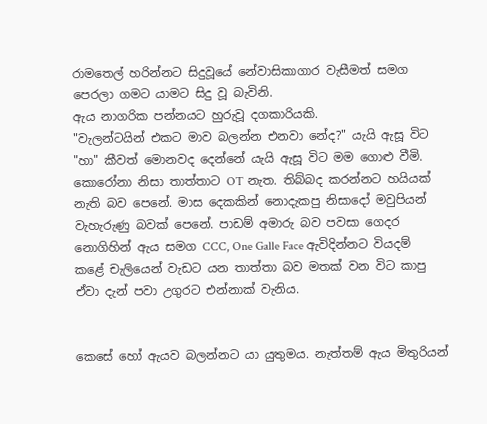රාමතෙල් හරින්නට සිදුවූයේ නේවාසිකාගාර වැසීමත් සමග පෙරලා ගමට යාමට සිදු වූ බැවිනි.
ඇය නාගරික පන්නයට හුරුවූ දගකාරියකි.
"වැලන්ටයින් එකට මාව බලන්න එනවා නේද?" යැයි ඇසූ විට "හා" කීවත් මොනවද දෙන්නේ යැයි ඇසූ විට මම ගොළු වීමි. කොරෝනා නිසා තාත්තාට OT නැත. තිබ්බද කරන්නට හයියක් නැති බව පෙනේ. මාස දෙකකින් නොදැකපු නිසාදෝ මවුපියන් වැහැරුණු බවක් පෙනේ. පාඩම් අමාරු බව පවසා ගෙදර නොගිහින් ඇය සමග CCC, One Galle Face ඇවිදින්නට වියදම් කළේ චැලියෙන් වැඩට යන තාත්තා බව මතක් වන විට කාපු ඒවා දැන් පවා උගුරට එන්නාක් වැනිය.


කෙසේ හෝ ඇයව බලන්නට යා යුතුමය. නැත්තම් ඇය මිතුරියන්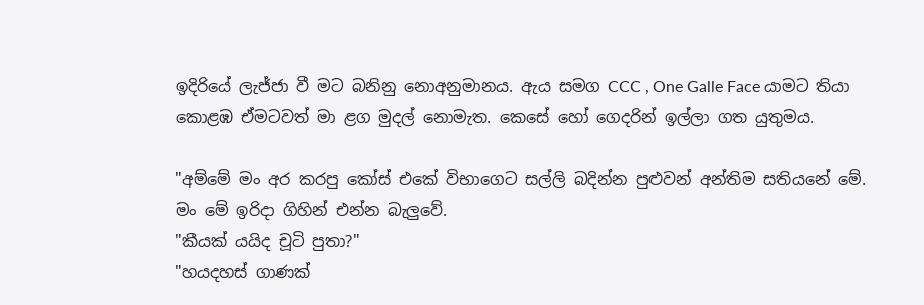ඉදිරියේ ලැජ්ජා වී මට බනිනු නොඅනුමානය. ඇය සමග CCC , One Galle Face යාමට තියා කොළඹ ඒමටවත් මා ළග මුදල් නොමැත. කෙසේ හෝ ගෙදරින් ඉල්ලා ගත යුතුමය.

"අම්මේ මං අර කරපු කෝස් එකේ විභාගෙට සල්ලි බදින්න පුළුවන් අන්තිම සතියනේ මේ. මං මේ ඉරිදා ගිහින් එන්න බැලුවේ.
"කීයක් යයිද චූටි පුතා?"
"හයදහස් ගාණක්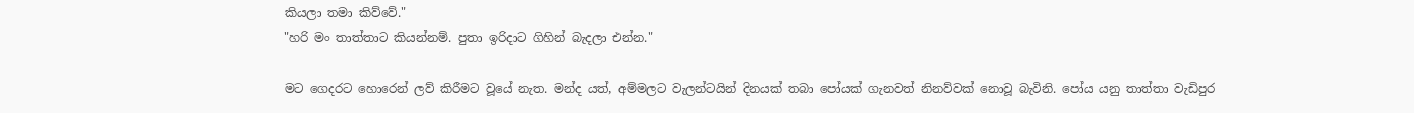කියලා තමා කිව්වේ."
"හරි මං තාත්තාට කියන්නම්. පුතා ඉරිදාට ගිහින් බැදලා එන්න."

මට ගෙදරට හොරෙන් ලව් කිරීමට වූයේ නැත. මන්ද යත්, අම්මලට වැලන්ටයින් දිනයක් තබා පෝයක් ගැනවත් නිනව්වක් නොවූ බැවිනි. පෝය යනු තාත්තා වැඩිපුර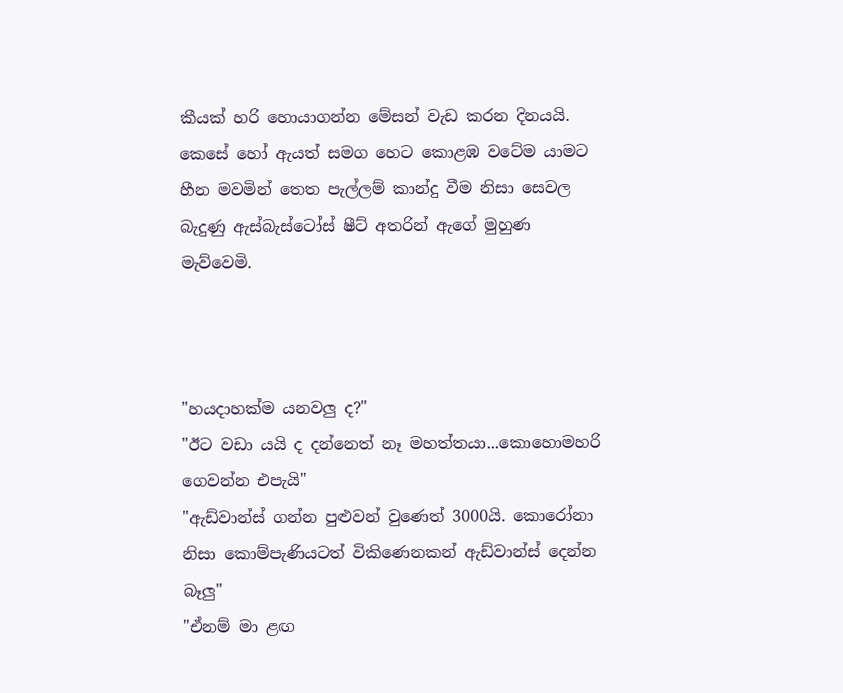කීයක් හරි හොයාගන්න මේසන් වැඩ කරන දිනයයි. කෙසේ හෝ ඇයත් සමග හෙට කොළඹ වටේම යාමට හීන මවමින් තෙත පැල්ලම් කාන්දු වීම නිසා සෙවල බැදුණු ඇස්බැස්ටෝස් ෂීට් අතරින් ඇගේ මුහුණ මැව්වෙමි.



"හයදාහක්ම යනවලු ද?"
"ඊට වඩා යයි ද දන්නෙත් නෑ මහත්තයා...කොහොමහරි ගෙවන්න එපැයි"
"ඇඩ්වාන්ස් ගන්න පුළුවන් වුණෙත් 3000යි. කොරෝනා නිසා කොම්පැණියටත් විකිණෙනකන් ඇඩ්වාන්ස් දෙන්න බෑලු"
"ඒනම් මා ළඟ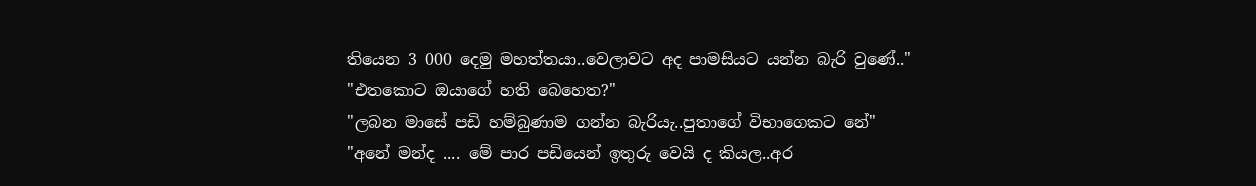තියෙන 3 000 දෙමු මහත්තයා..වෙලාවට අද පාමසියට යන්න බැරි වුණේ.."
"එතකොට ඔයාගේ හති බෙහෙත?"
"ලබන මාසේ පඩි හම්බුණාම ගන්න බැරියැ..පුතාගේ විභාගෙකට නේ"
"අනේ මන්ද .... මේ පාර පඩියෙන් ඉතුරු වෙයි ද කියල..අර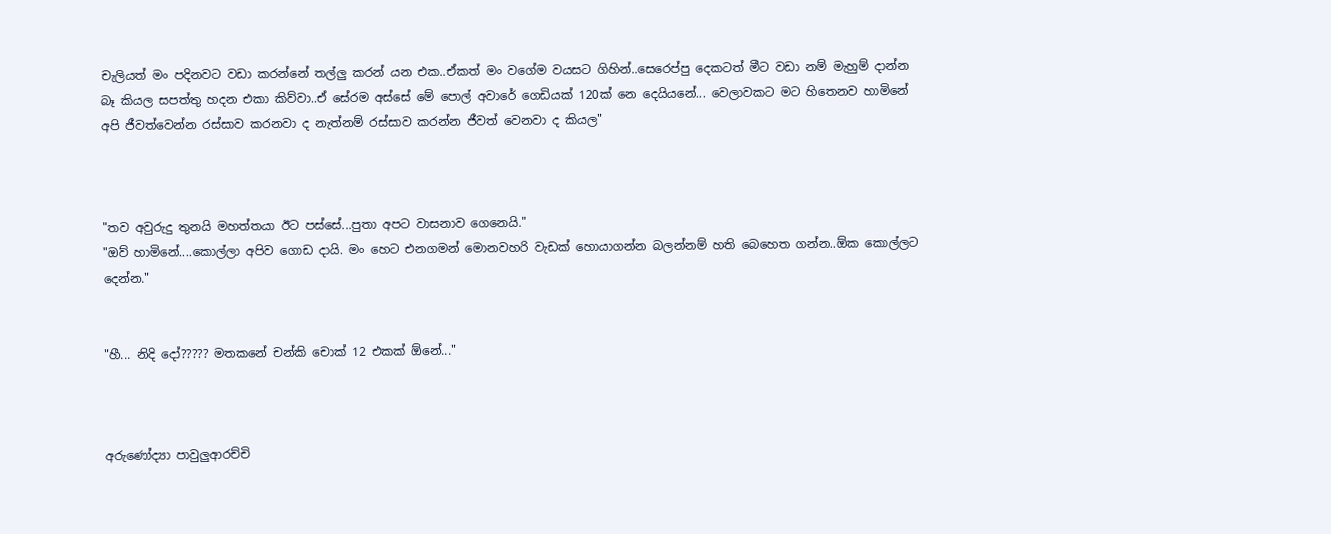චැලියත් මං පදිනවට වඩා කරන්නේ තල්ලු කරන් යන එක..ඒකත් මං වගේම වයසට ගිහින්..සෙරෙප්පු දෙකටත් මීට වඩා නම් මැහුම් දාන්න බෑ කියල සපත්තු හදන එකා කිව්වා..ඒ සේරම අස්සේ මේ පොල් අවාරේ ගෙඩියක් 120ක් නෙ දෙයියනේ... වෙලාවකට මට හිතෙනව හාමිනේ අපි ජීවත්වෙන්න රස්සාව කරනවා ද නැත්නම් රස්සාව කරන්න ජීවත් වෙනවා ද කියල"



"තව අවුරුදු තුනයි මහත්තයා ඊට පස්සේ...පුතා අපට වාසනාව ගෙනෙයි."
"ඔව් හාමිනේ....කොල්ලා අපිව ගොඩ දායි. මං හෙට එනගමන් මොනවහරි වැඩක් හොයාගන්න බලන්නම් හති බෙහෙත ගන්න..ඕක කොල්ලට දෙන්න."


"හී... නිදි දෝ????? මතකනේ චන්කි චොක් 12 එකක් ඕනේ..."



අරුණෝද්‍යා පාවුලුආරච්චි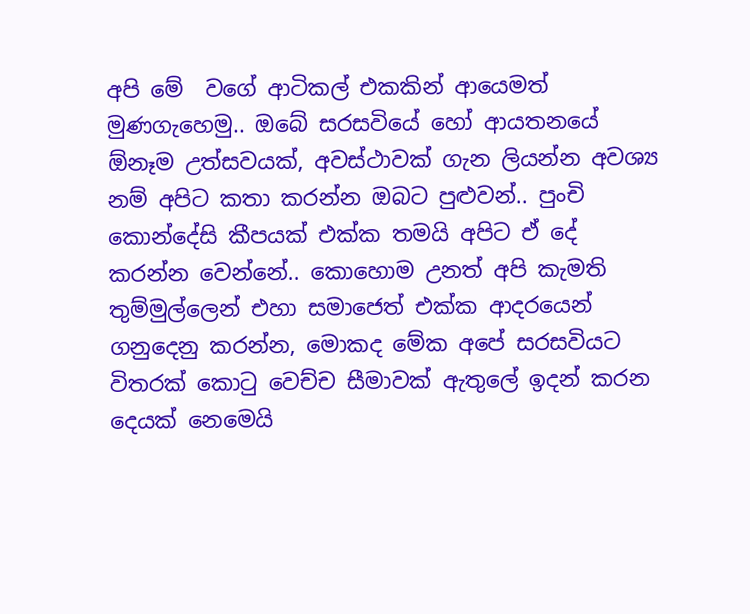අපි මේ  වගේ ආටිකල් එකකින් ආයෙමත් මුණගැහෙමු.. ඔබේ සරසවියේ හෝ ආයතනයේ ඕනෑම උත්සවයක්, අවස්ථාවක් ගැන ලියන්න අවශ්‍ය නම් අපිට කතා කරන්න ඔබට පුළුවන්.. පුංචි කොන්දේසි කීපයක් එක්ක තමයි අපිට ඒ දේ කරන්න වෙන්නේ.. කොහොම උනත් අපි කැමති තුම්මුල්ලෙන් එහා සමාජෙත් එක්ක ආදරයෙන් ගනුදෙනු කරන්න, මොකද මේක අපේ සරසවියට විතරක් කොටු වෙච්ච සීමාවක් ඇතුලේ ඉදන් කරන දෙයක් නෙමෙයි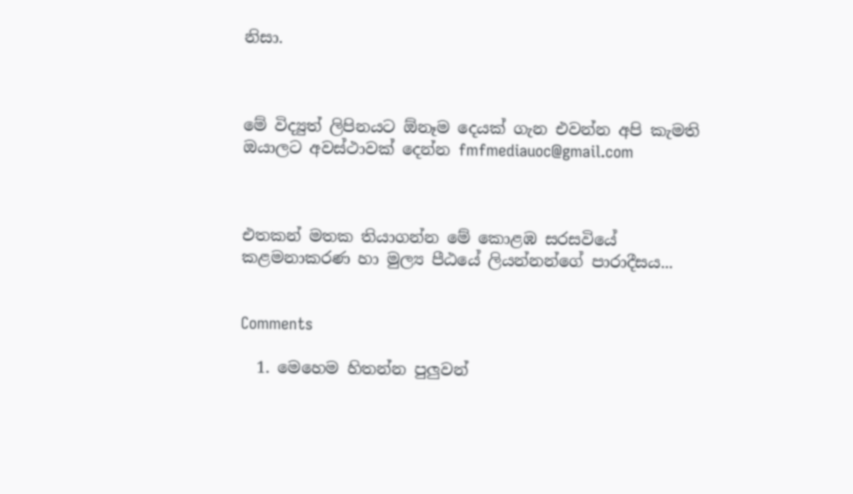නිසා.



මේ විද්‍යුත් ලිපිනයට ඕනෑම දෙයක් ගැන එවන්න අපි කැමති ඔයාලට අවස්ථාවක් දෙන්න fmfmediauoc@gmail.com



එතකන් මතක තියාගන්න මේ කොළඹ සරසවියේ කළමනාකරණ හා මුල්‍ය පීඨයේ ලියන්නන්ගේ පාරාදීසය...


Comments

  1. මෙහෙම හිතන්න පුලුවන්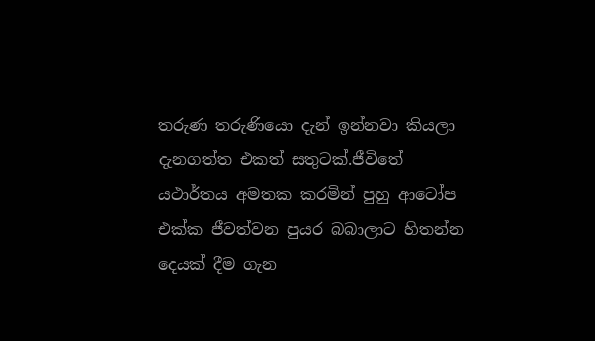තරුණ තරුණියො දැන් ඉන්නවා කියලා දැනගත්ත එකත් සතුටක්.ජීවිතේ යථාර්තය අමතක කරමින් පුහු ආටෝප එක්ක ජීවත්වන පුයර බබාලාට හිතන්න දෙයක් දීම ගැන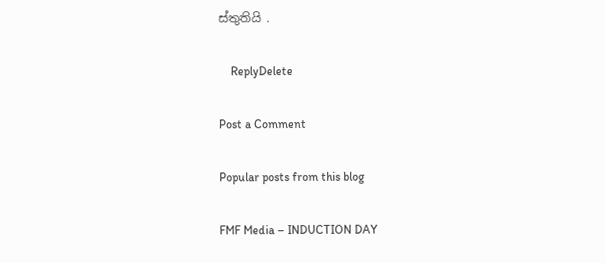ස්තුතියි .

    ReplyDelete

Post a Comment

Popular posts from this blog

FMF Media – INDUCTION DAY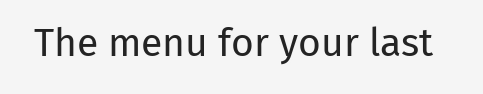The menu for your last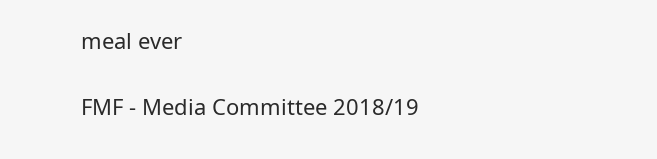meal ever

FMF - Media Committee 2018/19